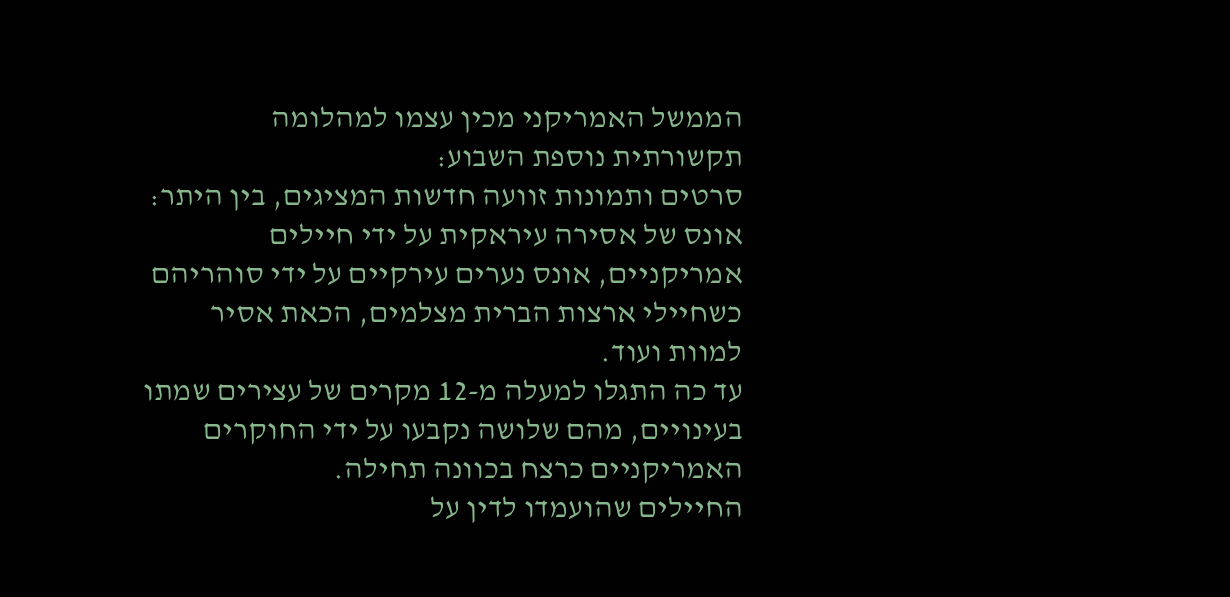הממשל האמריקני מכין עצמו למהלומה תקשורתית נוספת השבוע:
סרטים ותמונות זוועה חדשות המציגים, בין היתר: אונס של אסירה עיראקית על ידי חיילים אמריקניים, אונס נערים עירקיים על ידי סוהריהם כשחיילי ארצות הברית מצלמים, הכאת אסיר למוות ועוד.
עד כה התגלו למעלה מ-12 מקרים של עצירים שמתו בעינויים, מהם שלושה נקבעו על ידי החוקרים האמריקניים כרצח בכוונה תחילה.
החיילים שהועמדו לדין על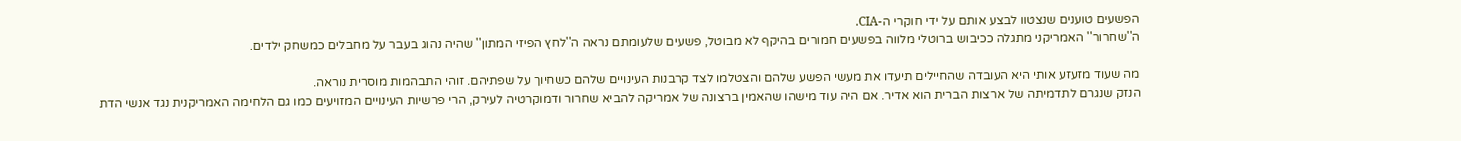הפשעים טוענים שנצטוו לבצע אותם על ידי חוקרי ה-CIA.
ה''שחרור'' האמריקני מתגלה ככיבוש ברוטלי מלווה בפשעים חמורים בהיקף לא מבוטל, פשעים שלעומתם נראה ה''לחץ הפיזי המתון'' שהיה נהוג בעבר על מחבלים כמשחק ילדים.

מה שעוד מזעזע אותי היא העובדה שהחיילים תיעדו את מעשי הפשע שלהם והצטלמו לצד קרבנות העינויים שלהם כשחיוך על שפתיהם. זוהי התבהמות מוסרית נוראה.
הנזק שנגרם לתדמיתה של ארצות הברית הוא אדיר. אם היה עוד מישהו שהאמין ברצונה של אמריקה להביא שחרור ודמוקרטיה לעירק, הרי פרשיות העינויים המזויעים כמו גם הלחימה האמריקנית נגד אנשי הדת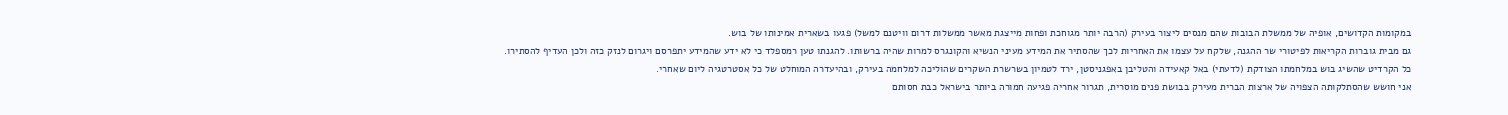במקומות הקדושים, אופיה של ממשלת הבובות שהם מנסים ליצור בעירק (הרבה יותר מגוחכת ופחות מייצגת מאשר ממשלות דרום וויטנם למשל) פגעו בשארית אמינותו של בוש.
גם מבית גוברות הקריאות לפיטורי שר ההגנה, שלקח על עצמו את האחריות לכך שהסתיר את המידע מעיני הנשיא והקונגרס למרות שהיה ברשותו. להגנתו טען רמספלד כי לא ידע שהמידע יתפרסם ויגרום לנזק כזה ולכן העדיף להסתירו.
כל הקרדיט שהשיג בוש במלחמתו הצודקת (לדעתי) באל קאעידה והטליבן באפגניסטן, ירד לטמיון בשרשרת השקרים שהוליכה למלחמה בעירק, ובהיעדרה המוחלט של כל אסטרטגיה ליום שאחרי.
אני חושש שהסתלקותה הצפויה של ארצות הברית מעירק בבושת פנים מוסרית, תגרור אחריה פגיעה חמורה ביותר בישראל כבת חסותם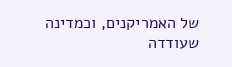של האמריקנים, וכמדינה שעודדה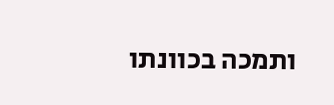ותמכה בכוונתו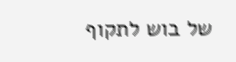של בוש לתקוף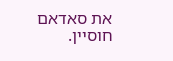את סאדאם חוסיין.